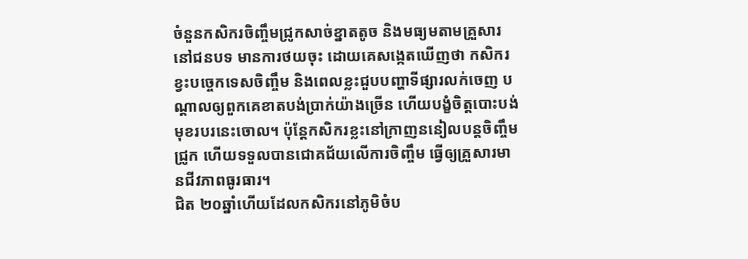ចំនួនកសិករចិញ្ចឹមជ្រូកសាច់ខ្នាតតូច និងមធ្យមតាមគ្រួសារនៅជនបទ មានការថយចុះ ដោយគេសង្កេតឃើញថា កសិករខ្វះបច្ចេកទេសចិញ្ចឹម និងពេលខ្លះជួបបញ្ហាទីផ្សារលក់ចេញ បណ្ដាលឲ្យពួកគេខាតបង់ប្រាក់យ៉ាងច្រើន ហើយបង្ខំចិត្តបោះបង់មុខរបរនេះចោល។ ប៉ុន្តែកសិករខ្លះនៅក្រាញននៀលបន្តចិញ្ចឹមជ្រូក ហើយទទួលបានជោគជ័យលើការចិញ្ចឹម ធ្វើឲ្យគ្រួសារមានជីវភាពធូរធារ។
ជិត ២០ឆ្នាំហើយដែលកសិករនៅភូមិចំប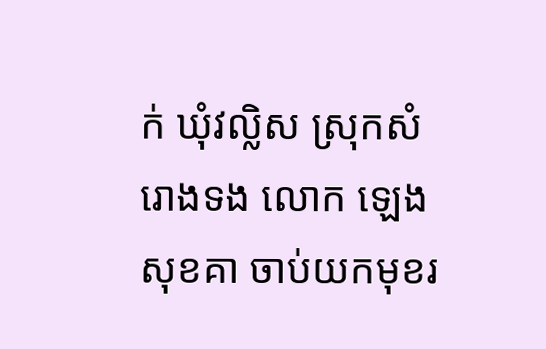ក់ ឃុំវល្លិស ស្រុកសំរោងទង លោក ឡេង សុខគា ចាប់យកមុខរ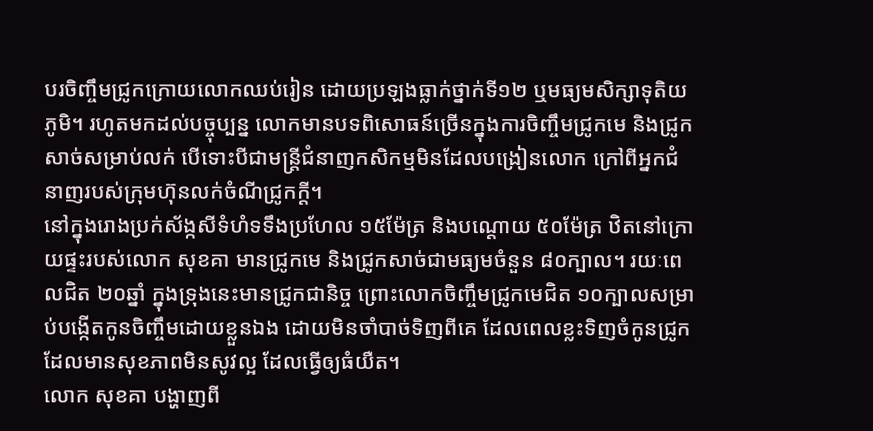បរចិញ្ចឹមជ្រូកក្រោយលោកឈប់រៀន ដោយប្រឡងធ្លាក់ថ្នាក់ទី១២ ឬមធ្យមសិក្សាទុតិយភូមិ។ រហូតមកដល់បច្ចុប្បន្ន លោកមានបទពិសោធន៍ច្រើនក្នុងការចិញ្ចឹមជ្រូកមេ និងជ្រូកសាច់សម្រាប់លក់ បើទោះបីជាមន្ត្រីជំនាញកសិកម្មមិនដែលបង្រៀនលោក ក្រៅពីអ្នកជំនាញរបស់ក្រុមហ៊ុនលក់ចំណីជ្រូកក្ដី។
នៅក្នុងរោងប្រក់ស័ង្កសីទំហំទទឹងប្រហែល ១៥ម៉ែត្រ និងបណ្ដោយ ៥០ម៉ែត្រ ឋិតនៅក្រោយផ្ទះរបស់លោក សុខគា មានជ្រូកមេ និងជ្រូកសាច់ជាមធ្យមចំនួន ៨០ក្បាល។ រយៈពេលជិត ២០ឆ្នាំ ក្នុងទ្រុងនេះមានជ្រូកជានិច្ច ព្រោះលោកចិញ្ចឹមជ្រូកមេជិត ១០ក្បាលសម្រាប់បង្កើតកូនចិញ្ចឹមដោយខ្លួនឯង ដោយមិនចាំបាច់ទិញពីគេ ដែលពេលខ្លះទិញចំកូនជ្រូកដែលមានសុខភាពមិនសូវល្អ ដែលធ្វើឲ្យធំយឺត។
លោក សុខគា បង្ហាញពី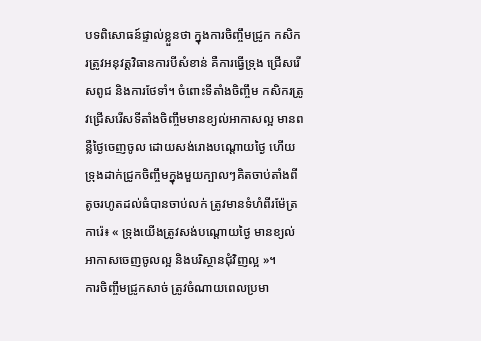បទពិសោធន៍ផ្ទាល់ខ្លួនថា ក្នុងការចិញ្ចឹមជ្រូក កសិករត្រូវអនុវត្តវិធានការបីសំខាន់ គឺការធ្វើទ្រុង ជ្រើសរើសពូជ និងការថែទាំ។ ចំពោះទីតាំងចិញ្ចឹម កសិករត្រូវជ្រើសរើសទីតាំងចិញ្ចឹមមានខ្យល់អាកាសល្អ មានពន្លឺថ្ងៃចេញចូល ដោយសង់រោងបណ្ដោយថ្ងៃ ហើយទ្រុងដាក់ជ្រូកចិញ្ចឹមក្នុងមួយក្បាលៗគិតចាប់តាំងពីតូចរហូតដល់ធំបានចាប់លក់ ត្រូវមានទំហំពីរម៉ែត្រការ៉េ៖ « ទ្រុងយើងត្រូវសង់បណ្ដោយថ្ងៃ មានខ្យល់អាកាសចេញចូលល្អ និងបរិស្ថានជុំវិញល្អ »។
ការចិញ្ចឹមជ្រូកសាច់ ត្រូវចំណាយពេលប្រមា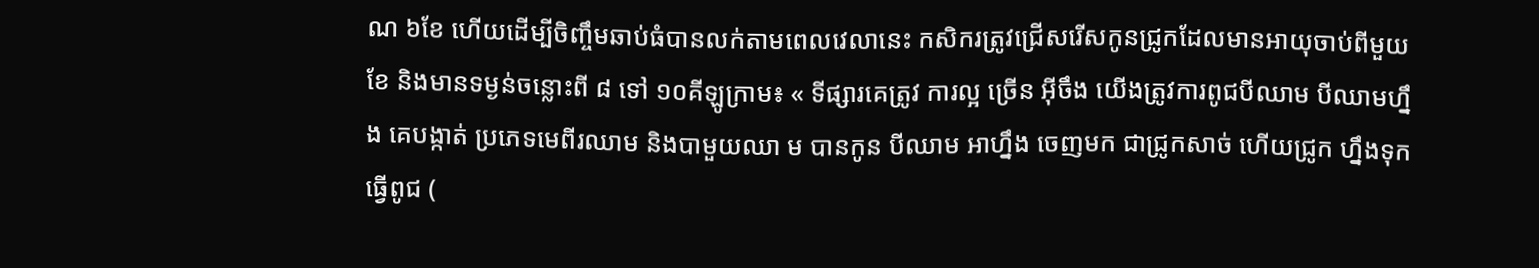ណ ៦ខែ ហើយដើម្បីចិញ្ចឹមឆាប់ធំបានលក់តាមពេលវេលានេះ កសិករត្រូវជ្រើសរើសកូនជ្រូកដែលមានអាយុចាប់ពីមួយខែ និងមានទម្ងន់ចន្លោះពី ៨ ទៅ ១០គីឡូក្រាម៖ « ទីផ្សារគេត្រូវ ការល្អ ច្រើន អ៊ីចឹង យើងត្រូវការពូជបីឈាម បីឈាមហ្នឹង គេបង្កាត់ ប្រភេទមេពីរឈាម និងបាមួយឈា ម បានកូន បីឈាម អាហ្នឹង ចេញមក ជាជ្រូកសាច់ ហើយជ្រូក ហ្នឹងទុកធ្វើពូជ (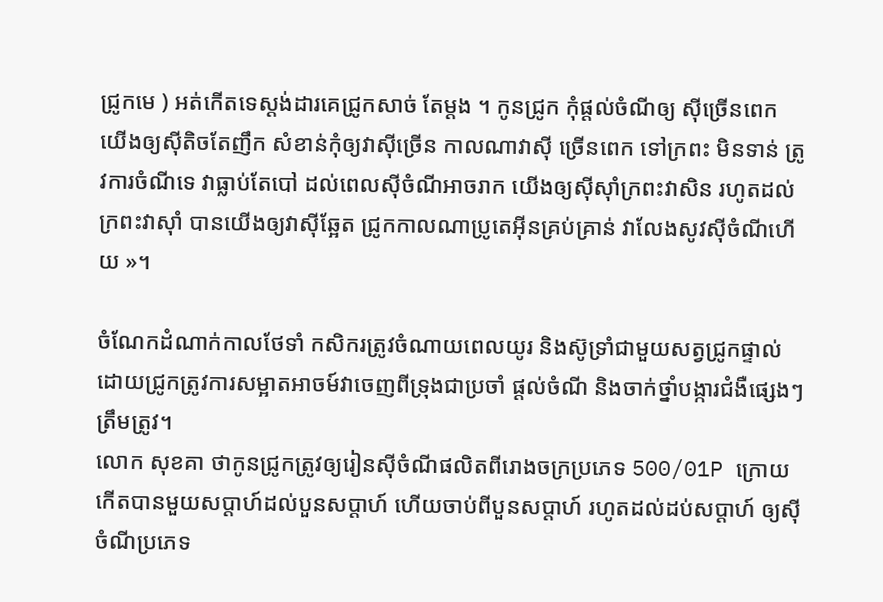ជ្រូកមេ ) អត់កើតទេស្តង់ដារគេជ្រូកសាច់ តែម្ដង ។ កូនជ្រូក កុំផ្ដល់ចំណីឲ្យ ស៊ីច្រើនពេក យើងឲ្យស៊ីតិចតែញឹក សំខាន់កុំឲ្យវាស៊ីច្រើន កាលណាវាស៊ី ច្រើនពេក ទៅក្រពះ មិនទាន់ ត្រូវការចំណីទេ វាធ្លាប់តែបៅ ដល់ពេលស៊ីចំណីអាចរាក យើងឲ្យស៊ីស៊ាំក្រពះវាសិន រហូតដល់ ក្រពះវាស៊ាំ បានយើងឲ្យវាស៊ីឆ្អែត ជ្រូកកាលណាប្រូតេអ៊ីនគ្រប់គ្រាន់ វាលែងសូវស៊ីចំណីហើយ »។

ចំណែកដំណាក់កាលថែទាំ កសិករត្រូវចំណាយពេលយូរ និងស៊ូទ្រាំជាមួយសត្វជ្រូកផ្ទាល់ ដោយជ្រូកត្រូវការសម្អាតអាចម៍វាចេញពីទ្រុងជាប្រចាំ ផ្ដល់ចំណី និងចាក់ថ្នាំបង្ការជំងឺផ្សេងៗត្រឹមត្រូវ។
លោក សុខគា ថាកូនជ្រូកត្រូវឲ្យរៀនស៊ីចំណីផលិតពីរោងចក្រប្រភេទ 500/01P ក្រោយកើតបានមួយសប្ដាហ៍ដល់បួនសប្ដាហ៍ ហើយចាប់ពីបួនសប្ដាហ៍ រហូតដល់ដប់សប្ដាហ៍ ឲ្យស៊ីចំណីប្រភេទ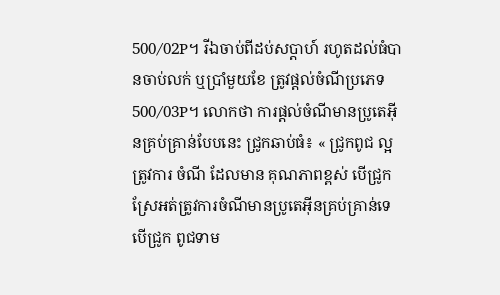500/02P។ រីឯចាប់ពីដប់សប្ដាហ៍ រហូតដល់ធំបានចាប់លក់ ឬប្រាំមួយខែ ត្រូវផ្ដល់ចំណីប្រភេទ 500/03P។ លោកថា ការផ្ដល់ចំណីមានប្រូតេអ៊ីនគ្រប់គ្រាន់បែបនេះ ជ្រូកឆាប់ធំ៖ « ជ្រូកពូជ ល្អត្រូវការ ចំណី ដែលមាន គុណភាពខ្ពស់ បើជ្រូកស្រែអត់ត្រូវការចំណីមានប្រូតេអ៊ីនគ្រប់គ្រាន់ទេ បើជ្រូក ពូជទាម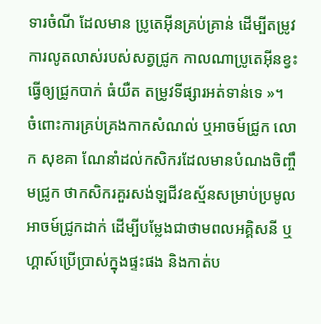ទារចំណី ដែលមាន ប្រូតេអ៊ីនគ្រប់គ្រាន់ ដើម្បីតម្រូវការលូតលាស់របស់សត្វជ្រូក កាលណាប្រូតេអ៊ីនខ្វះ ធ្វើឲ្យជ្រូកបាក់ ធំយឺត តម្រូវទីផ្សារអត់ទាន់ទេ »។
ចំពោះការគ្រប់គ្រងកាកសំណល់ ឬអាចម៍ជ្រូក លោក សុខគា ណែនាំដល់កសិករដែលមានបំណងចិញ្ចឹមជ្រូក ថាកសិករគួរសង់ឡជីវឧស្ម័នសម្រាប់ប្រមូលអាចម៍ជ្រូកដាក់ ដើម្បីបម្លែងជាថាមពលអគ្គិសនី ឬហ្គាស៍ប្រើប្រាស់ក្នុងផ្ទះផង និងកាត់ប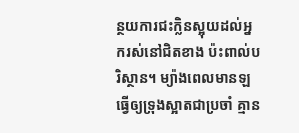ន្ថយការជះក្លិនស្អុយដល់អ្នករស់នៅជិតខាង ប៉ះពាល់បរិស្ថាន។ ម្យ៉ាងពេលមានឡធ្វើឲ្យទ្រុងស្អាតជាប្រចាំ គ្មាន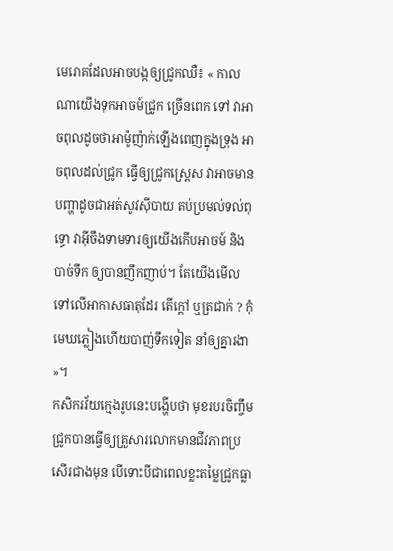មេរោគដែលអាចបង្កឲ្យជ្រូកឈឺ៖ « កាលណាយើងទុកអាចម៍ជ្រូក ច្រើនពេក ទៅ វាអាចពុលដូចថាអាម៉ូញ៉ាក់ឡើងពេញក្នុងទ្រុង អាចពុលដល់ជ្រូក ធ្វើឲ្យជ្រូកស្ដ្រេស វាអាចមានបញ្ហាដូចជាអត់សូវស៊ីបាយ តប់ប្រមល់ទល់ពុទ្ធោ វាអ៊ីចឹងទាមទារឲ្យយើងកើបអាចម៍ និង បាច់ទឹក ឲ្យបានញឹកញាប់។ តែយើងមើលទៅលើអាកាសធាតុដែរ តើក្ដៅ ឬត្រជាក់ ? កុំមេឃភ្លៀងហើយបាញ់ទឹកទៀត នាំឲ្យគ្នារងា »។
កសិករវ័យក្មេងរូបនេះបង្ហើបថា មុខរបរចិញ្ចឹមជ្រូកបានធ្វើឲ្យគ្រួសារលោកមានជីវភាពប្រសើរជាងមុន បើទោះបីជាពេលខ្លះតម្លៃជ្រូកធ្លា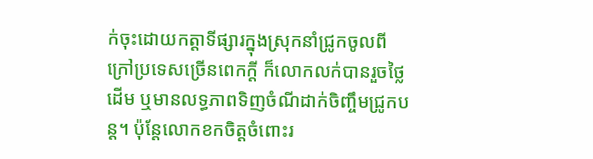ក់ចុះដោយកត្តាទីផ្សារក្នុងស្រុកនាំជ្រូកចូលពីក្រៅប្រទេសច្រើនពេកក្ដី ក៏លោកលក់បានរួចថ្លៃដើម ឬមានលទ្ធភាពទិញចំណីដាក់ចិញ្ចឹមជ្រូកបន្ត។ ប៉ុន្តែលោកខកចិត្តចំពោះរ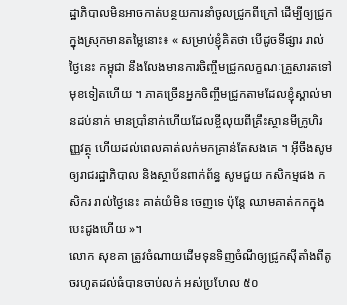ដ្ឋាភិបាលមិនអាចកាត់បន្ថយការនាំចូលជ្រូកពីក្រៅ ដើម្បីឲ្យជ្រូកក្នុងស្រុកមានតម្លៃនោះ៖ « សម្រាប់ខ្ញុំគិតថា បើដូចទីផ្សារ រាល់ថ្ងៃនេះ កម្ពុជា នឹងលែងមានការចិញ្ចឹមជ្រូកលក្ខណៈគ្រួសារតទៅមុខទៀតហើយ ។ ភាគច្រើនអ្នកចិញ្ចឹមជ្រូកតាមដែលខ្ញុំស្គាល់មានដប់នាក់ មានប្រាំនាក់ហើយដែលខ្ចីលុយពីគ្រឹះស្ថានមីក្រូហិរញ្ញវត្ថុ ហើយដល់ពេលគាត់លក់មកគ្រាន់តែសងគេ ។ អ៊ីចឹងសូមឲ្យរាជរដ្ឋាភិបាល និងស្ថាប័នពាក់ព័ន្ធ សូមជួយ កសិកម្មផង កសិករ រាល់ថ្ងៃនេះ គាត់យំមិន ចេញទេ ប៉ុន្តែ ឈាមគាត់កកក្នុងបេះដូងហើយ »។
លោក សុខគា ត្រូវចំណាយដើមទុនទិញចំណីឲ្យជ្រូកស៊ីតាំងពីតូចរហូតដល់ធំបានចាប់លក់ អស់ប្រហែល ៥០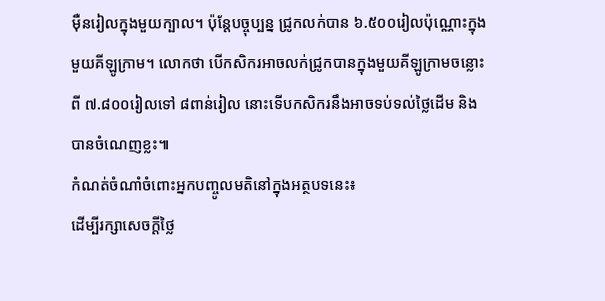ម៉ឺនរៀលក្នុងមួយក្បាល។ ប៉ុន្តែបច្ចុប្បន្ន ជ្រូកលក់បាន ៦.៥០០រៀលប៉ុណ្ណោះក្នុងមួយគីឡូក្រាម។ លោកថា បើកសិករអាចលក់ជ្រូកបានក្នុងមួយគីឡូក្រាមចន្លោះពី ៧.៨០០រៀលទៅ ៨ពាន់រៀល នោះទើបកសិករនឹងអាចទប់ទល់ថ្លៃដើម និងបានចំណេញខ្លះ៕
កំណត់ចំណាំចំពោះអ្នកបញ្ចូលមតិនៅក្នុងអត្ថបទនេះ៖
ដើម្បីរក្សាសេចក្ដីថ្លៃ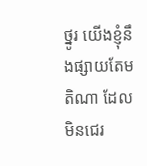ថ្នូរ យើងខ្ញុំនឹងផ្សាយតែមតិណា ដែលមិនជេរ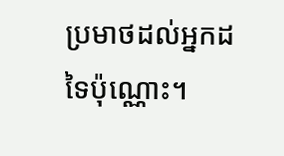ប្រមាថដល់អ្នកដទៃប៉ុណ្ណោះ។